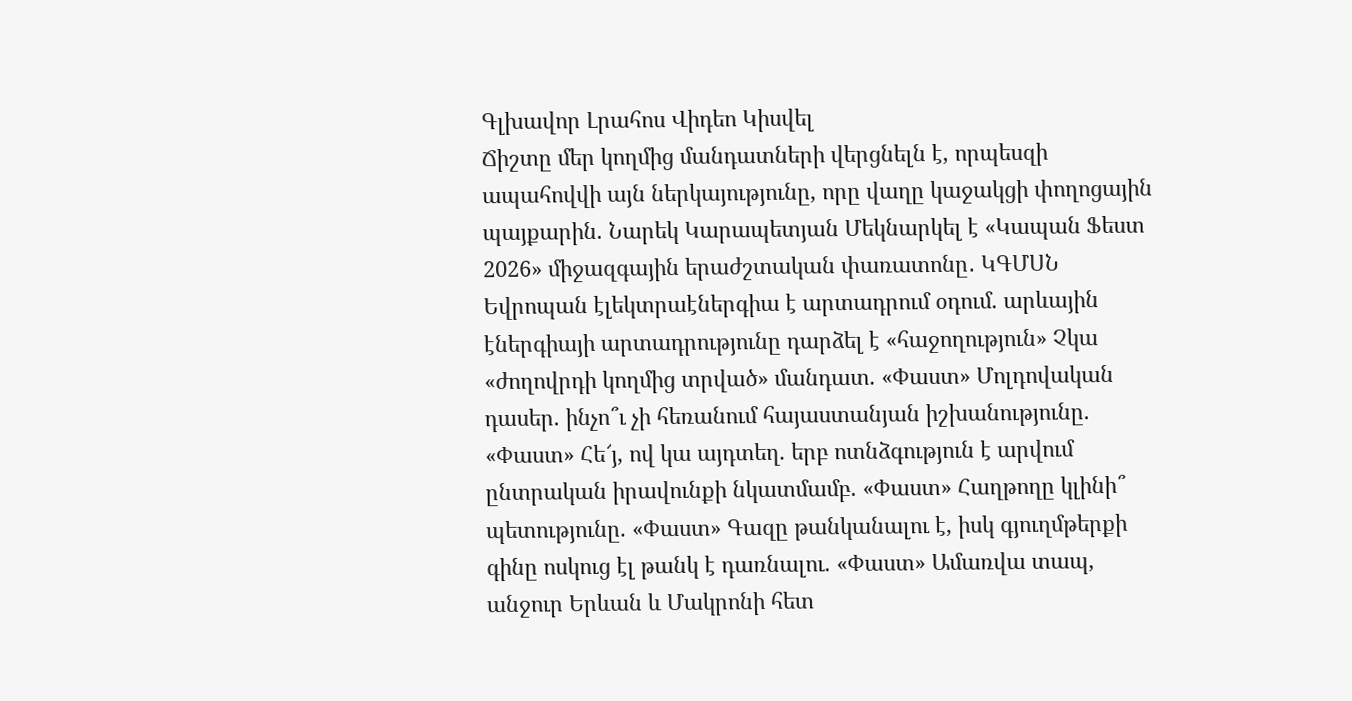Գլխավոր Լրահոս Վիդեո Կիսվել
Ճիշտը մեր կողմից մանդատների վերցնելն է, որպեսզի ապահովվի այն ներկայությունը, որը վաղը կաջակցի փողոցային պայքարին. Նարեկ Կարապետյան Մեկնարկել է «Կապան Ֆեստ 2026» միջազգային երաժշտական փառատոնը․ ԿԳՄՍՆ Եվրոպան էլեկտրաէներգիա է արտադրում օդում. արևային էներգիայի արտադրությունը դարձել է «հաջողություն» Չկա «ժողովրդի կողմից տրված» մանդատ. «Փաստ» Մոլդովական դասեր. ինչո՞ւ չի հեռանում հայաստանյան իշխանությունը. «Փաստ» Հե՜յ, ով կա այդտեղ. երբ ոտնձգություն է արվում ընտրական իրավունքի նկատմամբ. «Փաստ» Հաղթողը կլինի՞ պետությունը. «Փաստ» Գազը թանկանալու է, իսկ գյուղմթերքի գինը ոսկուց էլ թանկ է դառնալու. «Փաստ» Ամառվա տապ, անջուր Երևան և Մակրոնի հետ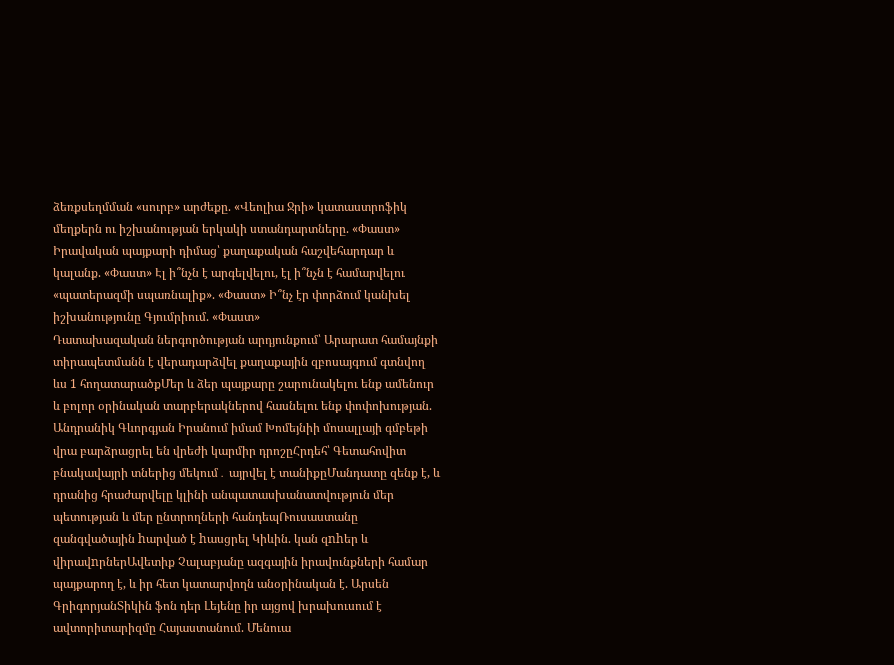ձեռքսեղմման «սուրբ» արժեքը. «Վեոլիա Ջրի» կատաստրոֆիկ մեղքերն ու իշխանության երկակի ստանդարտները. «Փաստ» Իրավական պայքարի դիմաց՝ քաղաքական հաշվեհարդար և կալանք. «Փաստ» Էլ ի՞նչն է արգելվելու, էլ ի՞նչն է համարվելու «պատերազմի սպառնալիք». «Փաստ» Ի՞նչ էր փորձում կանխել իշխանությունը Գյումրիում. «Փաստ»
Դատախազական ներգործության արդյունքում՝ Արարատ համայնքի տիրապետմանն է վերադարձվել քաղաքային զբոսայգում գտնվող ևս 1 հողատարածքՄեր և ձեր պայքարը շարունակելու ենք ամենուր և բոլոր օրինական տարբերակներով հասնելու ենք փոփոխության. Անդրանիկ Գևորգյան Իրանում իմամ Խոմեյնիի մոսալլայի գմբեթի վրա բարձրացրել են վրեժի կարմիր դրոշըՀրդեհ՝ Գետահովիտ բնակավայրի տներից մեկում․ այրվել է տանիքըՄանդատը զենք է, և դրանից հրաժարվելը կլինի անպատասխանատվություն մեր պետության և մեր ընտրողների հանդեպՌուսաստանը զանգվածային hարված է hասցրել Կիևին. կան զnhեր և վիրավnրներԱվետիք Չալաբյանը ազգային իրավունքների համար պայքարող է, և իր հետ կատարվողն անօրինական է. Արսեն ԳրիգորյանՏիկին ֆոն դեր Լեյենը իր այցով խրախուսում է ավտորիտարիզմը Հայաստանում. Մենուա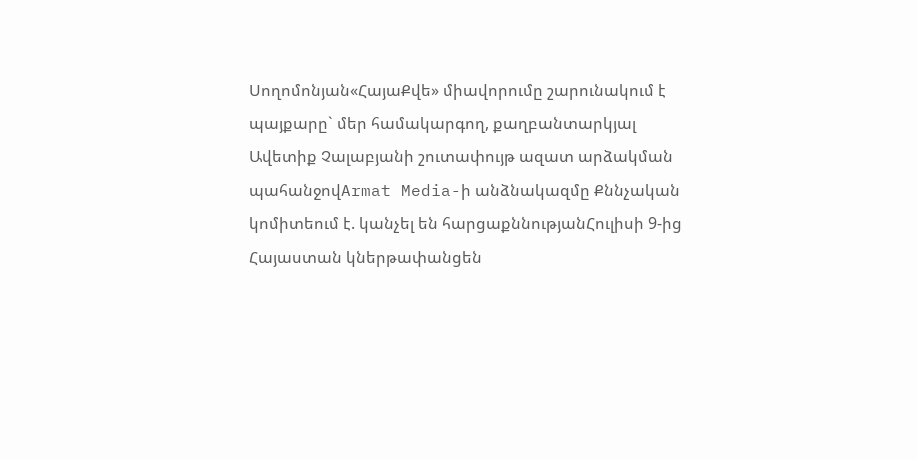Սողոմոնյան«ՀայաՔվե» միավորումը շարունակում է պայքարը` մեր համակարգող, քաղբանտարկյալ Ավետիք Չալաբյանի շուտափույթ ազատ արձակման պահանջովArmat Media-ի անձնակազմը Քննչական կոմիտեում է. կանչել են հարցաքննությանՀուլիսի 9-ից Հայաստան կներթափանցեն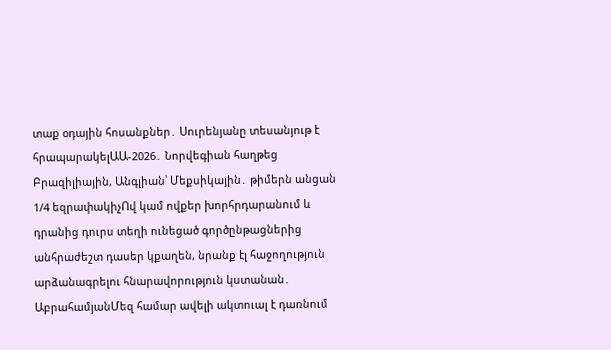տաք օդային հոսանքներ․ Սուրենյանը տեսանյութ է հրապարակելԱԱ-2026․ Նորվեգիան հաղթեց Բրազիլիային, Անգլիան՝ Մեքսիկային․ թիմերն անցան 1/4 եզրափակիչՈվ կամ ովքեր խորհրդարանում և դրանից դուրս տեղի ունեցած գործընթացներից անհրաժեշտ դասեր կքաղեն, նրանք էլ հաջողություն արձանագրելու հնարավորություն կստանան․ ԱբրահամյանՄեզ համար ավելի ակտուալ է դառնում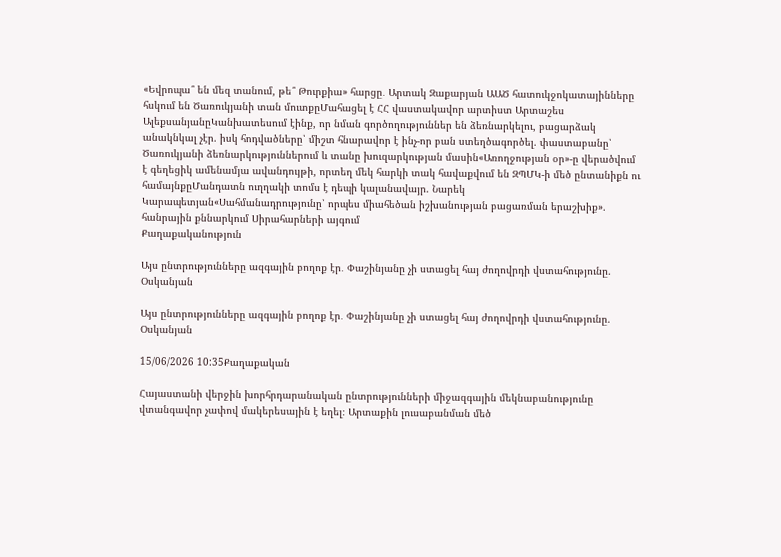«Եվրոպա՞ են մեզ տանում, թե՞ Թուրքիա» հարցը․ Արտակ Զաքարյան ԱԱԾ հատուկջոկատայինները հսկում են Ծառուկյանի տան մուտքըՄահացել է ՀՀ վաստակավոր արտիստ Արտաշես ԱլեքսանյանըԿանխատեսում էինք, որ նման գործողություններ են ձեռնարկելու, բացարձակ անակնկալ չէր. իսկ հոդվածները՝ միշտ հնարավոր է ինչ-որ բան ստեղծագործել. փաստաբանը՝ Ծառուկյանի ձեռնարկություններում և տանը խուզարկության մասին«Առողջության օր»-ը վերածվում է գեղեցիկ ամենամյա ավանդույթի, որտեղ մեկ հարկի տակ հավաքվում են ԶՊՄԿ-ի մեծ ընտանիքն ու համայնքըՄանդատն ուղղակի տոմս է դեպի կալանավայր. Նարեկ Կարապետյան«Սահմանադրությունը՝ որպես միահեծան իշխանության բացառման երաշխիք». հանրային քննարկում Սիրահարների այգում
Քաղաքականություն

Այս ընտրությունները ազգային բողոք էր․ Փաշինյանը չի ստացել հայ ժողովրդի վստահությունը. Օսկանյան

Այս ընտրությունները ազգային բողոք էր․ Փաշինյանը չի ստացել հայ ժողովրդի վստահությունը. Օսկանյան

15/06/2026 10:35Քաղաքական

Հայաստանի վերջին խորհրդարանական ընտրությունների միջազգային մեկնաբանությունը վտանգավոր չափով մակերեսային է եղել։ Արտաքին լուսաբանման մեծ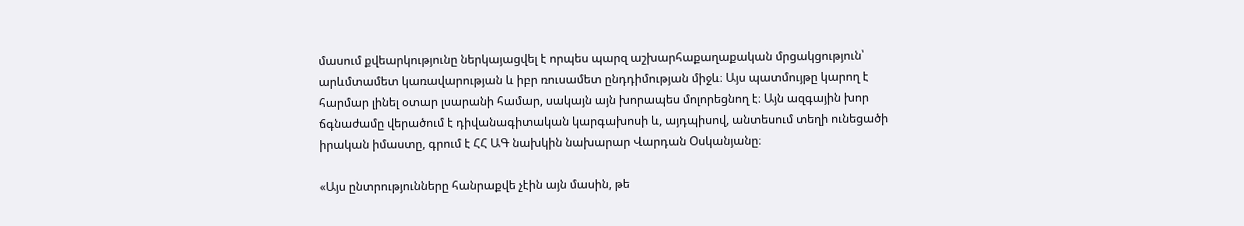մասում քվեարկությունը ներկայացվել է որպես պարզ աշխարհաքաղաքական մրցակցություն՝ արևմտամետ կառավարության և իբր ռուսամետ ընդդիմության միջև։ Այս պատմույթը կարող է հարմար լինել օտար լսարանի համար, սակայն այն խորապես մոլորեցնող է։ Այն ազգային խոր ճգնաժամը վերածում է դիվանագիտական կարգախոսի և, այդպիսով, անտեսում տեղի ունեցածի իրական իմաստը, գրում է ՀՀ ԱԳ նախկին նախարար Վարդան Օսկանյանը։

«Այս ընտրությունները հանրաքվե չէին այն մասին, թե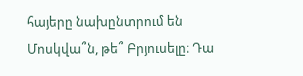հայերը նախընտրում են Մոսկվա՞ն, թե՞ Բրյուսելը։ Դա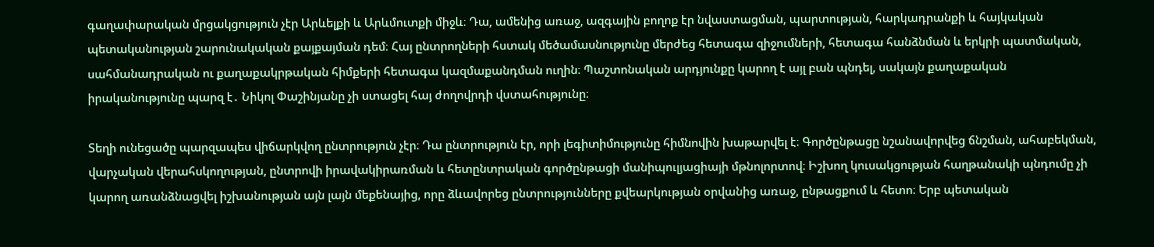գաղափարական մրցակցություն չէր Արևելքի և Արևմուտքի միջև։ Դա, ամենից առաջ, ազգային բողոք էր նվաստացման, պարտության, հարկադրանքի և հայկական պետականության շարունակական քայքայման դեմ։ Հայ ընտրողների հստակ մեծամասնությունը մերժեց հետագա զիջումների, հետագա հանձնման և երկրի պատմական, սահմանադրական ու քաղաքակրթական հիմքերի հետագա կազմաքանդման ուղին։ Պաշտոնական արդյունքը կարող է այլ բան պնդել, սակայն քաղաքական իրականությունը պարզ է․ Նիկոլ Փաշինյանը չի ստացել հայ ժողովրդի վստահությունը։

Տեղի ունեցածը պարզապես վիճարկվող ընտրություն չէր։ Դա ընտրություն էր, որի լեգիտիմությունը հիմնովին խաթարվել է։ Գործընթացը նշանավորվեց ճնշման, ահաբեկման, վարչական վերահսկողության, ընտրովի իրավակիրառման և հետընտրական գործընթացի մանիպուլյացիայի մթնոլորտով։ Իշխող կուսակցության հաղթանակի պնդումը չի կարող առանձնացվել իշխանության այն լայն մեքենայից, որը ձևավորեց ընտրությունները քվեարկության օրվանից առաջ, ընթացքում և հետո։ Երբ պետական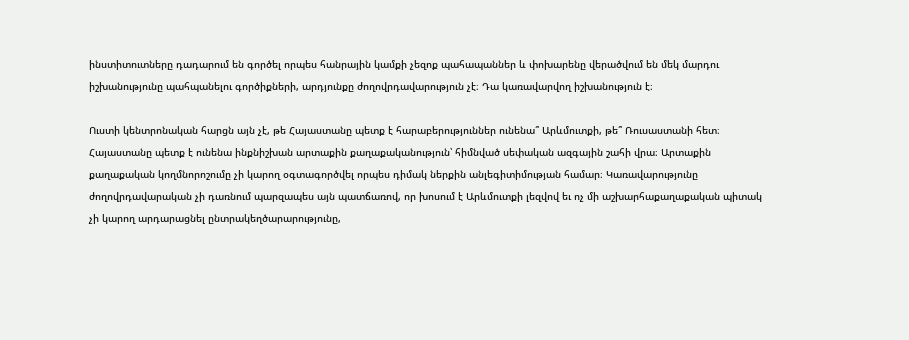ինստիտուտները դադարում են գործել որպես հանրային կամքի չեզոք պահապաններ և փոխարենը վերածվում են մեկ մարդու իշխանությունը պահպանելու գործիքների, արդյունքը ժողովրդավարություն չէ։ Դա կառավարվող իշխանություն է։

Ուստի կենտրոնական հարցն այն չէ, թե Հայաստանը պետք է հարաբերություններ ունենա՞ Արևմուտքի, թե՞ Ռուսաստանի հետ։ Հայաստանը պետք է ունենա ինքնիշխան արտաքին քաղաքականություն՝ հիմնված սեփական ազգային շահի վրա։ Արտաքին քաղաքական կողմնորոշումը չի կարող օգտագործվել որպես դիմակ ներքին անլեգիտիմության համար։ Կառավարությունը ժողովրդավարական չի դառնում պարզապես այն պատճառով, որ խոսում է Արևմուտքի լեզվով եւ ոչ մի աշխարհաքաղաքական պիտակ չի կարող արդարացնել ընտրակեղծարարությունը,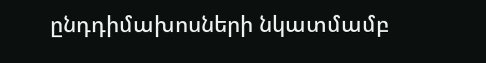ընդդիմախոսների նկատմամբ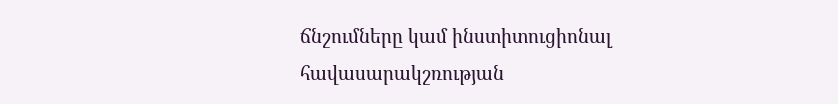ճնշումները կամ ինստիտուցիոնալ հավասարակշռության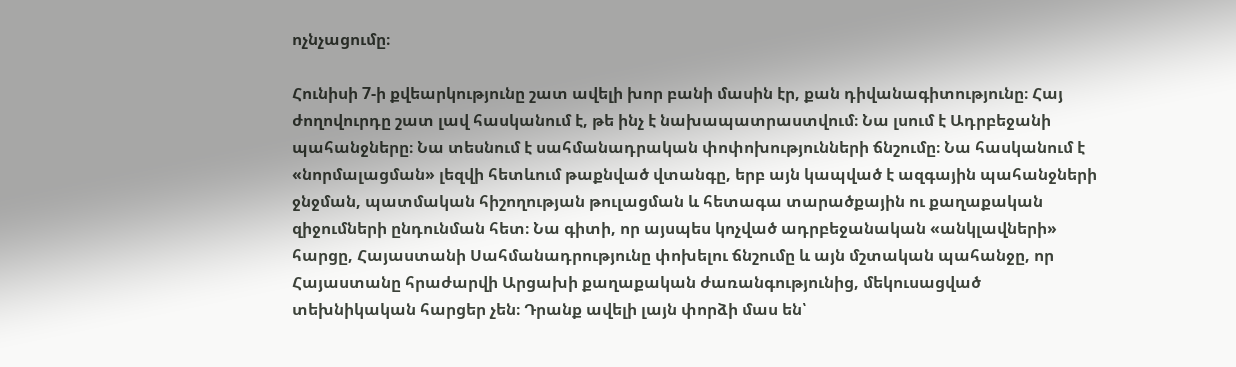ոչնչացումը։

Հունիսի 7-ի քվեարկությունը շատ ավելի խոր բանի մասին էր, քան դիվանագիտությունը։ Հայ ժողովուրդը շատ լավ հասկանում է, թե ինչ է նախապատրաստվում։ Նա լսում է Ադրբեջանի պահանջները։ Նա տեսնում է սահմանադրական փոփոխությունների ճնշումը։ Նա հասկանում է «նորմալացման» լեզվի հետևում թաքնված վտանգը, երբ այն կապված է ազգային պահանջների ջնջման, պատմական հիշողության թուլացման և հետագա տարածքային ու քաղաքական զիջումների ընդունման հետ։ Նա գիտի, որ այսպես կոչված ադրբեջանական «անկլավների» հարցը, Հայաստանի Սահմանադրությունը փոխելու ճնշումը և այն մշտական պահանջը, որ Հայաստանը հրաժարվի Արցախի քաղաքական ժառանգությունից, մեկուսացված տեխնիկական հարցեր չեն։ Դրանք ավելի լայն փորձի մաս են՝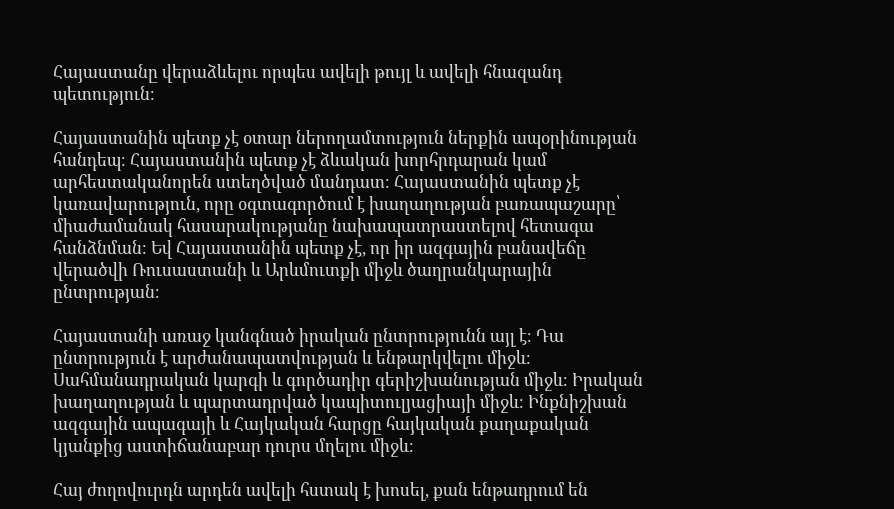Հայաստանը վերաձևելու որպես ավելի թույլ և ավելի հնազանդ պետություն։

Հայաստանին պետք չէ օտար ներողամտություն ներքին ապօրինության հանդեպ։ Հայաստանին պետք չէ ձևական խորհրդարան կամ արհեստականորեն ստեղծված մանդատ։ Հայաստանին պետք չէ կառավարություն, որը օգտագործում է խաղաղության բառապաշարը՝ միաժամանակ հասարակությանը նախապատրաստելով հետագա հանձնման։ Եվ Հայաստանին պետք չէ, որ իր ազգային բանավեճը վերածվի Ռուսաստանի և Արևմուտքի միջև ծաղրանկարային ընտրության։

Հայաստանի առաջ կանգնած իրական ընտրությունն այլ է։ Դա ընտրություն է արժանապատվության և ենթարկվելու միջև։ Սահմանադրական կարգի և գործադիր գերիշխանության միջև։ Իրական խաղաղության և պարտադրված կապիտուլյացիայի միջև։ Ինքնիշխան ազգային ապագայի և Հայկական հարցը հայկական քաղաքական կյանքից աստիճանաբար դուրս մղելու միջև։

Հայ ժողովուրդն արդեն ավելի հստակ է խոսել, քան ենթադրում են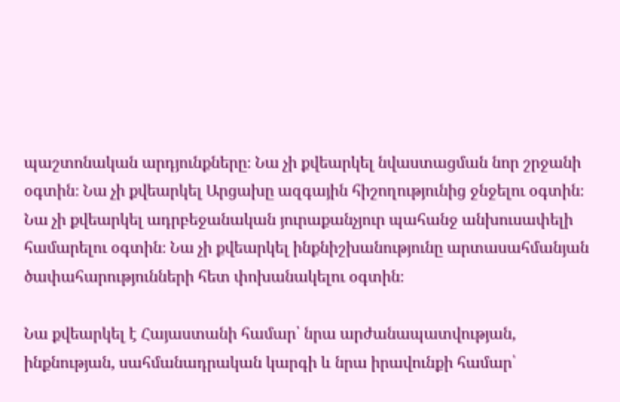պաշտոնական արդյունքները։ Նա չի քվեարկել նվաստացման նոր շրջանի օգտին։ Նա չի քվեարկել Արցախը ազգային հիշողությունից ջնջելու օգտին։ Նա չի քվեարկել ադրբեջանական յուրաքանչյուր պահանջ անխուսափելի համարելու օգտին։ Նա չի քվեարկել ինքնիշխանությունը արտասահմանյան ծափահարությունների հետ փոխանակելու օգտին։

Նա քվեարկել է Հայաստանի համար՝ նրա արժանապատվության, ինքնության, սահմանադրական կարգի և նրա իրավունքի համար՝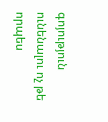գոյություն ունենալու ոչ թե որպես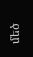մեծ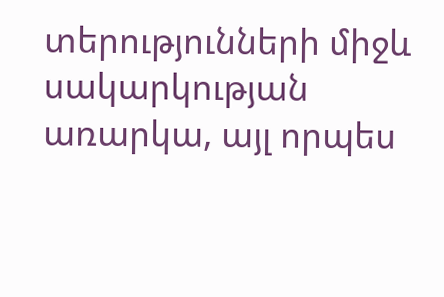տերությունների միջև սակարկության առարկա, այլ որպես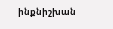ինքնիշխան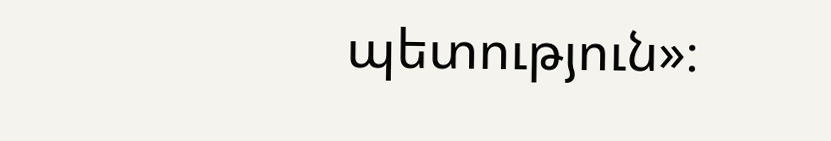պետություն»։